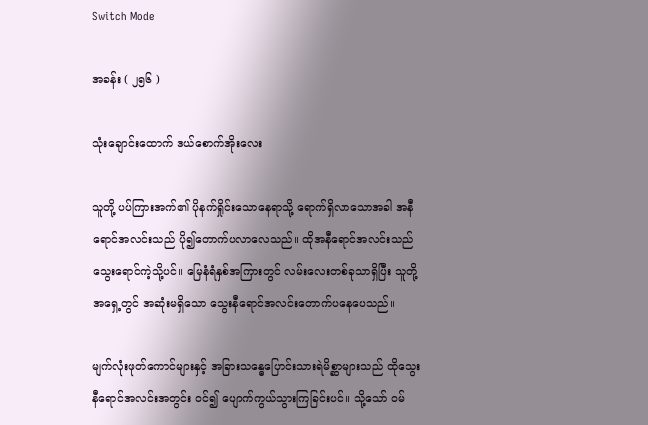Switch Mode

အခန်း ( ၂၅၆ )

သုံးချောင်းထောက် ဒယ်စောက်အိုးလေး

သူတို့ ပပ်ကြားအက်၏ ပိုနက်ရှိုင်းသောနေရာသို့ ရောက်ရှိလာသောအခါ အနီရောင်အလင်းသည် ပို၍တောက်ပလာလေသည်။ ထိုအနီရောင်အလင်းသည် သွေးရောင်ကဲ့သို့ပင်။ မြေနံရံနှစ်အကြားတွင် လမ်းလေးတစ်ခုသာရှိပြီး သူတို့အရှေ့တွင် အဆုံးမရှိသော သွေးနီရောင်အလင်းတောက်ပနေပေသည်။

မျက်လုံးဖုတ်ကောင်များနှင့် အခြားသန္ဓေပြောင်းသားရဲမိစ္ဆာများသည် ထိုသွေးနီရောင်အလင်းအတွင်း ဝင်၍ ပျောက်ကွယ်သွားကြခြင်းပင်။ သို့သော် ဝမ်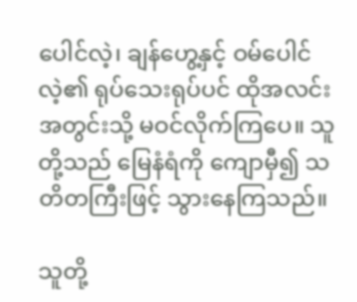ပေါင်လဲ့၊ ချန်ဟွေ့နှင့် ဝမ်ပေါင်လဲ့၏ ရုပ်သေးရုပ်ပင် ထိုအလင်းအတွင်းသို့ မဝင်လိုက်ကြပေ။ သူတို့သည် မြေနံရံကို ကျောမှီ၍ သတိတကြီးဖြင့် သွားနေကြသည်။

သူတို့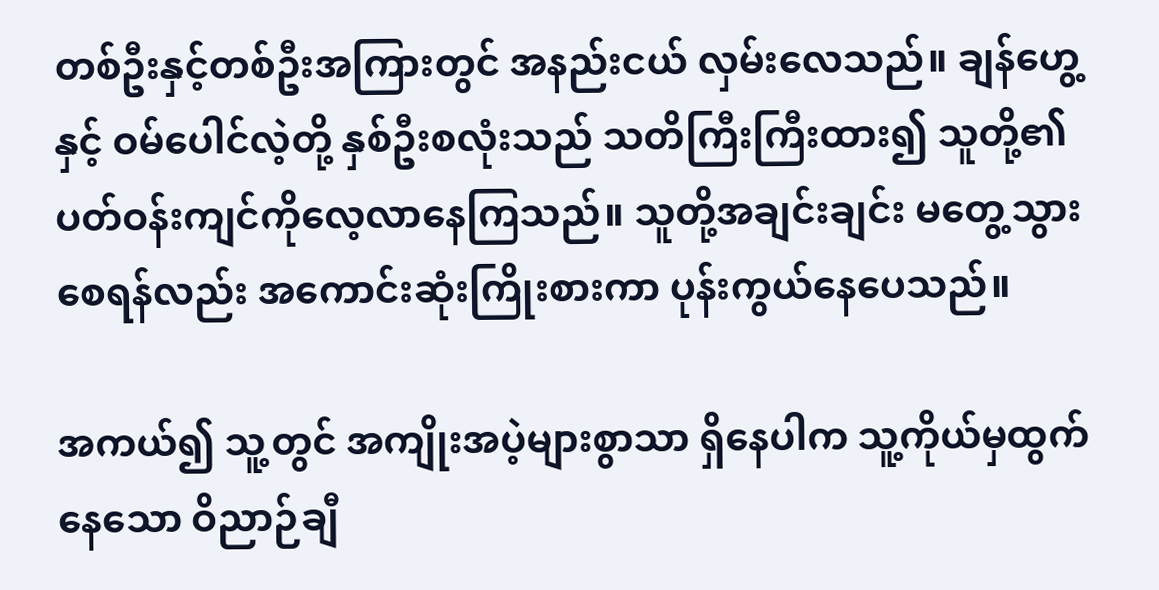တစ်ဦးနှင့်တစ်ဦးအကြားတွင် အနည်းငယ် လှမ်းလေသည်။ ချန်ဟွေ့နှင့် ဝမ်‌ပေါင်လဲ့တို့ နှစ်ဦးစလုံးသည် သတိကြီးကြီးထား၍ သူတို့၏ ပတ်ဝန်းကျင်ကိုလေ့လာနေကြသည်။ သူတို့အချင်းချင်း မတွေ့သွားစေရန်လည်း အကောင်းဆုံးကြိုးစားကာ ပုန်းကွယ်နေပေသည်။

အကယ်၍ သူ့တွင် အကျိုးအပဲ့များစွာသာ ရှိနေပါက သူ့ကိုယ်မှထွက်နေသော ဝိညာဉ်ချီ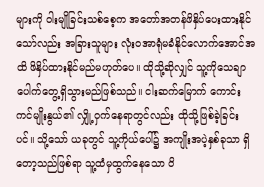များကို ဝါးမျိုခြင်းသစ်စေ့က အ‌တော်အတန်ဖိနှိပ်ပေးထားနိုင်သော်လည်း အခြားသူများ လုံးဝအာရုံမခံနိုင်လောက်အောင်အထိ ဖိနှိပ်ထားနိုင်မည်မဟုတ်ပေ။ ထိုသို့ဆိုလျှင် သူ့ကိုသေချာပေါက်တွေ့ရှိသွားမည်ဖြစ်သည်။ ငါးဆက်မြောက် ကောင်းကင်မျိုးနွယ်၏ လျှို့ဝှက်နေရာတွင်လည်း ထိုသို့ဖြစ်ခဲ့ခြင်းပင်။ သို့သော် ယခုတွင် သူ့ကိုယ်ပေါ်၌ အကျိုးအပဲ့နှစ်ခုသာ ရှိတော့သည်ဖြစ်ရာ သူ့ထံမှထွက်နေသော ဝိ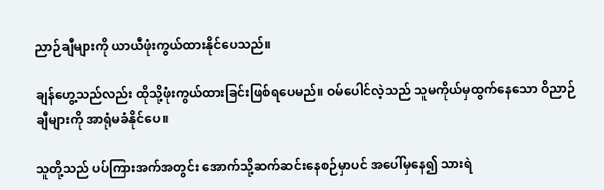ညာဉ်ချီများကို ယာယီဖုံးကွယ်ထားနိုင်ပေသည်။

ချန်ဟွေ့သည်လည်း ထိုသို့ဖုံးကွယ်ထားခြင်းဖြစ်ရပေမည်။ ဝမ်ပေါင်လဲ့သည် သူမကိုယ်မှထွက်နေသော ဝိညာဉ်ချီများကို အာရုံမခံနိုင်ပေ။

သူတို့သည် ပပ်ကြားအက်အတွင်း အောက်သို့ဆက်ဆင်းနေစဉ်မှာပင် အပေါ်မှနေ၍ သားရဲ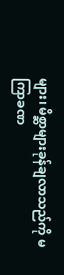များ၊ မိစ္ဆာများခုန်ချလာသည်ကို မကြာခဏ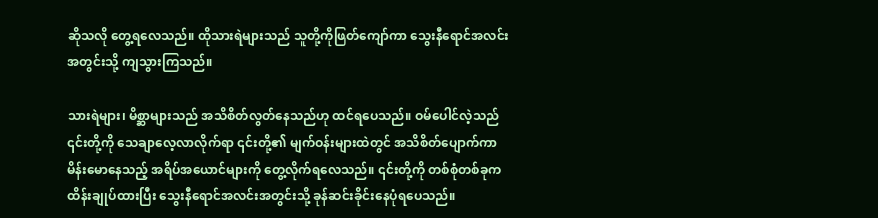ဆိုသလို တွေ့ရလေသည်။ ထိုသားရဲများသည် သူတို့ကိုဖြတ်ကျော်ကာ သွေးနီရောင်အလင်းအတွင်းသို့ ကျသွားကြသည်။

သားရဲများ၊ မိစ္ဆာများသည် အသိစိတ်လွတ်နေသည်ဟု ထင်ရပေသည်။ ဝမ်ပေါင်လဲ့သည် ၎င်းတို့ကို သေချာလေ့လာလိုက်ရာ ၎င်းတို့၏ မျက်ဝန်းများထဲတွင် အသိစိတ်ပျောက်ကာ မိန်းမောနေသည့် အရိပ်အယောင်များကို တွေ့လိုက်ရလေသည်။ ၎င်းတို့ကို တစ်စုံတစ်ခုက ထိန်းချုပ်ထားပြီး သွေးနီရောင်အလင်းအတွင်းသို့ ခုန်ဆင်းခိုင်းနေပုံရပေသည်။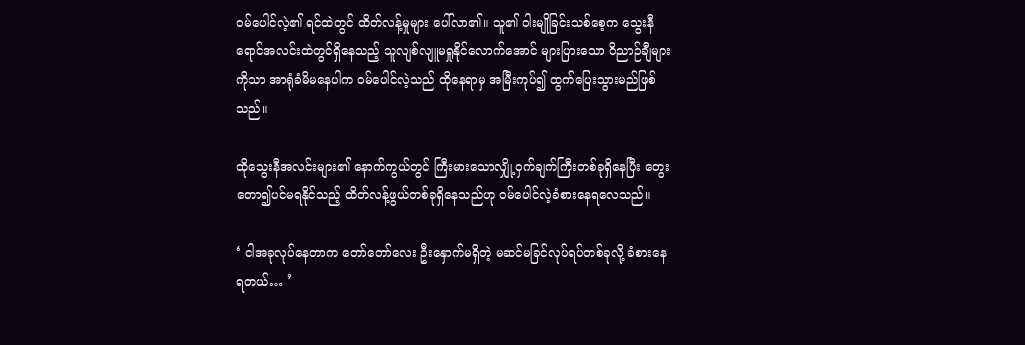ဝမ်ပေါင်လဲ့၏ ရင်ထဲတွင် ထိတ်လန့်မှုများ ပေါ်လာ၏။ သူ၏ ဝါးမျိုခြင်းသစ်စေ့က သွေးနီရောင်အလင်းထဲတွင်ရှိနေသည့် သူလျစ်လျူမရှုနိုင်လောက်အောင် များပြားသော ဝိညာဉ်ချီများကိုသာ အာရုံခံမိမနေပါက ဝမ်ပေါင်လဲ့သည် ထိုနေရာမှ အမြီးကုပ်၍ ထွက်ပြေးသွားမည်ဖြစ်သည်။

ထိုသွေးနီအလင်းများ၏ နောက်ကွယ်တွင် ကြီးမားသောလျှို့ဝှက်ချက်ကြီးတစ်ခုရှိနေပြီး တွေးတော၍ပင်မရနိုင်သည့် ထိတ်လန့်ဖွယ်တစ်ခုရှိနေသည်ဟု ဝမ်ပေါင်လဲ့ခံစားနေရလေသည်။

‘ ငါအခုလုပ်နေတာက တော်တော်လေး ဦးနှောက်မရှိတဲ့ မဆင်မခြင်လုပ်ရပ်တစ်ခုလို့ ခံစားနေရတယ်… ’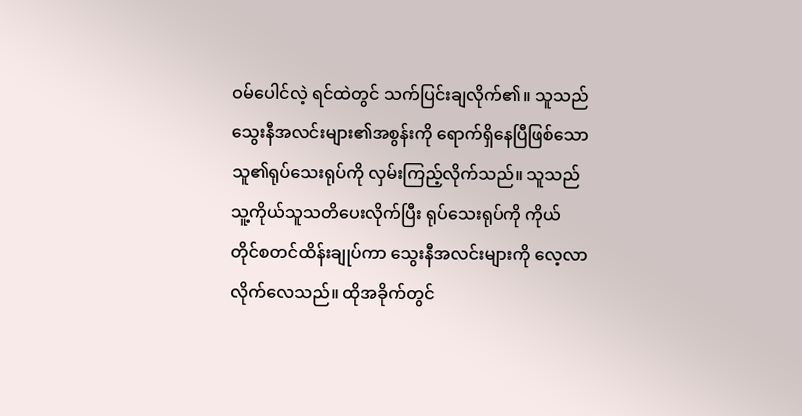ဝမ်ပေါင်လဲ့ ရင်ထဲတွင် သက်ပြင်းချလိုက်၏။ သူသည် သွေးနီအလင်းများ၏အစွန်းကို ရောက်ရှိနေပြီဖြစ်သော သူ၏ရုပ်သေးရုပ်ကို လှမ်းကြည့်လိုက်သည်။ သူသည် သူ့ကိုယ်သူသတိပေးလိုက်ပြီး ရုပ်သေးရုပ်ကို ကိုယ်တိုင်စတင်ထိန်းချုပ်ကာ သွေးနီအလင်းများကို လေ့လာလိုက်လေသည်။ ထိုအခိုက်တွင်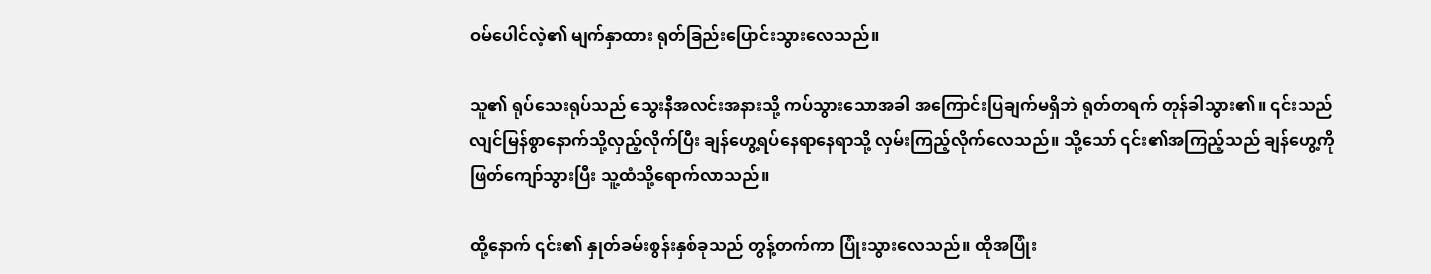ဝမ်ပေါင်လဲ့၏ မျက်နှာထား ရုတ်ခြည်းပြောင်းသွားလေသည်။

သူ၏ ရုပ်သေးရုပ်သည် သွေးနီအလင်းအနားသို့ ကပ်သွားသောအခါ အကြောင်းပြချက်မရှိဘဲ ရုတ်တရက် တုန်ခါသွား၏။ ၎င်းသည် လျင်မြန်စွာနောက်သို့လှည့်လိုက်ပြီး ချန်ဟွေ့ရပ်နေရာနေရာသို့ လှမ်းကြည့်လိုက်လေသည်။ သို့သော် ၎င်း၏အကြည့်သည် ချန်ဟွေ့ကို ဖြတ်ကျော်သွားပြီး သူ့ထံသို့ရောက်လာသည်။

ထို့နောက် ၎င်း၏ နှုတ်ခမ်းစွန်းနှစ်ခုသည် တွန့်တက်ကာ ပြုံးသွားလေသည်။ ထိုအပြုံး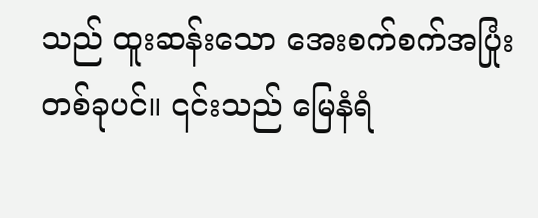သည် ထူးဆန်းသော အေးစက်စက်အပြုံးတစ်ခုပင်။ ၎င်းသည် မြေနံရံ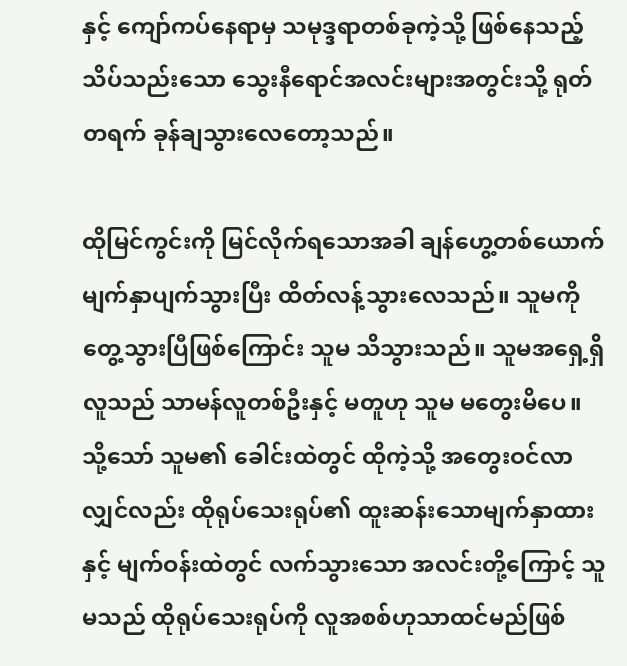နှင့် ကျော်ကပ်နေရာမှ သမုဒ္ဒရာတစ်ခုကဲ့သို့ ဖြစ်နေသည့် သိပ်သည်းသော သွေးနီရောင်အလင်းများအတွင်းသို့ ရုတ်တရက် ခုန်ချသွားလေတော့သည်။

ထိုမြင်ကွင်းကို မြင်လိုက်ရသောအခါ ချန်ဟွေ့တစ်ယောက် မျက်နှာပျက်သွားပြီး ထိတ်လန့်သွားလေသည်။ သူမကို တွေ့သွားပြီဖြစ်ကြောင်း သူမ သိသွားသည်။ သူမအရှေ့ရှိ လူသည် သာမန်လူတစ်ဦးနှင့် မတူဟု သူမ မတွေးမိပေ။ သို့သော် သူမ၏ ခေါင်းထဲတွင် ထိုကဲ့သို့ အတွေးဝင်လာလျှင်လည်း ထိုရုပ်သေးရုပ်၏ ထူးဆန်းသောမျက်နှာထားနှင့် မျက်ဝန်းထဲတွင် လက်သွားသော အလင်းတို့ကြောင့် သူမသည် ထိုရုပ်သေးရုပ်ကို လူအစစ်ဟုသာထင်မည်ဖြစ်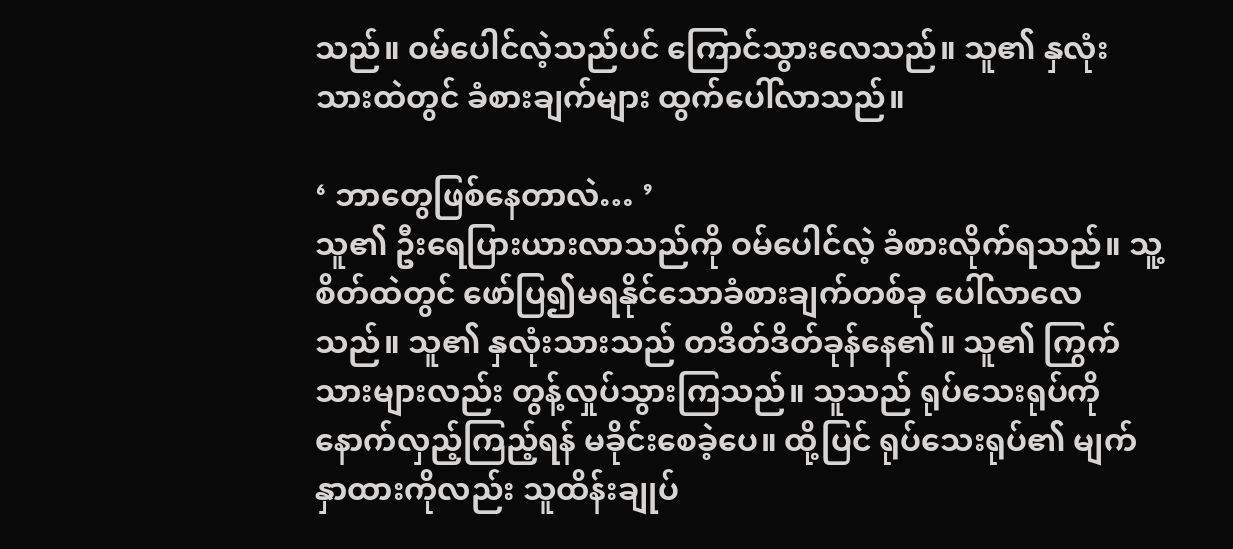သည်။ ဝမ်ပေါင်လဲ့သည်ပင် ကြောင်သွားလေသည်။ သူ၏ နှလုံးသားထဲတွင် ခံစားချက်များ ထွက်ပေါ်လာသည်။

‘ ဘာတွေဖြစ်နေတာလဲ… ’
သူ၏ ဦးရေပြားယားလာသည်ကို ဝမ်‌ပေါင်လဲ့ ခံစားလိုက်ရသည်။ သူ့စိတ်ထဲတွင် ဖော်ပြ၍မရနိုင်သောခံစားချက်တစ်ခု ပေါ်လာလေသည်။ သူ၏ နှလုံးသားသည် တဒိတ်ဒိတ်ခုန်နေ၏။ သူ၏ ကြွက်သားများလည်း တွန့်လှုပ်သွားကြသည်။ သူသည် ရုပ်သေးရုပ်ကို နောက်လှည့်ကြည့်ရန် မခိုင်းစေခဲ့ပေ။ ထို့ပြင် ရုပ်သေးရုပ်၏ မျက်နှာထားကိုလည်း သူထိန်းချုပ်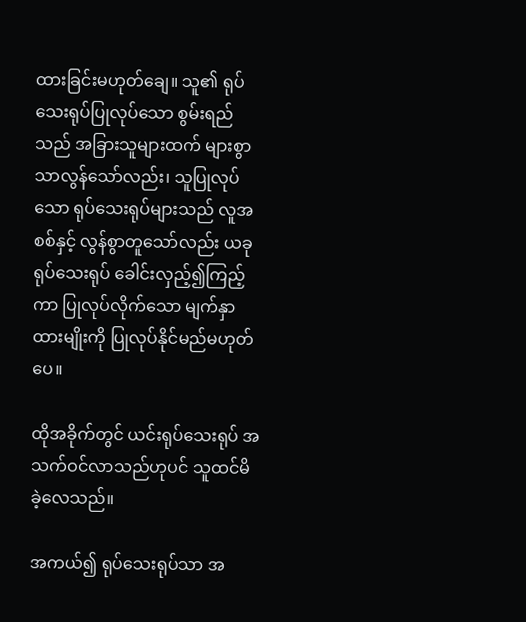ထားခြင်းမဟုတ်ချေ။ သူ၏ ရုပ်သေးရုပ်ပြုလုပ်သော စွမ်းရည်သည် အခြားသူများထက် များစွာသာလွန်သော်လည်း၊ သူပြုလုပ်သော ရုပ်သေးရုပ်များသည် လူအစစ်နှင့် လွန်စွာတူသော်လည်း ယခုရုပ်သေးရုပ် ခေါင်းလှည့်၍ကြည့်ကာ ပြုလုပ်လိုက်သော မျက်နှာထားမျိုးကို ပြုလုပ်နိုင်မည်မဟုတ်ပေ။

ထိုအခိုက်တွင် ယင်းရုပ်သေးရုပ် အသက်ဝင်လာသည်ဟုပင် သူထင်မိခဲ့လေသည်။

အကယ်၍ ရုပ်သေးရုပ်သာ အ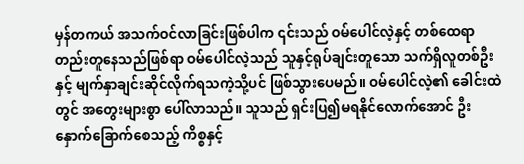မှန်တကယ် အသက်ဝင်လာခြင်းဖြစ်ပါက ၎င်းသည် ဝမ်ပေါင်လဲ့နှင့် တစ်ထေရာတည်းတူနေသည်ဖြစ်ရာ ဝမ်ပေါင်လဲ့သည် သူနှင့်ရုပ်ချင်းတူသော သက်ရှိလူတစ်ဦးနှင့် မျက်နှာချင်းဆိုင်လိုက်ရသကဲ့သို့ပင် ဖြစ်သွားပေမည်။ ဝမ်ပေါင်လဲ့၏ ခေါင်းထဲတွင် အတွေးများစွာ ပေါ်လာသည်။ သူသည် ရှင်းပြ၍မရနိုင်လောက်အောင် ဦးနှောက်ခြောက်စေသည့် ကိစ္စနှင့်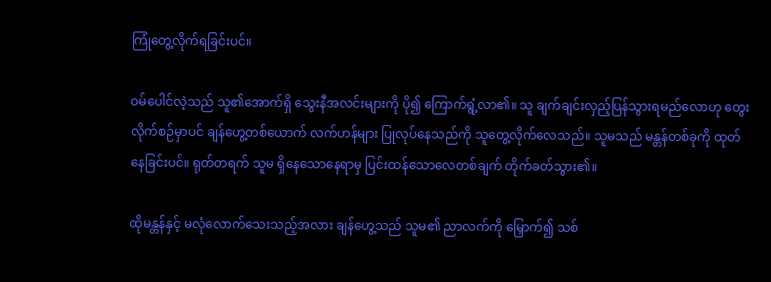ကြုံတွေ့လိုက်ရခြင်းပင်။

ဝမ်ပေါင်လဲ့သည် သူ၏အောက်ရှိ သွေးနီအလင်းများကို ပို၍ ကြောက်ရွံ့လာ၏။ သူ ချက်ချင်းလှည့်ပြန်သွားရမည်လောဟု တွေးလိုက်စဉ်မှာပင် ချန်ဟွေ့တစ်ယောက် လက်ဟန်များ ပြုလုပ်နေသည်ကို သူတွေ့လိုက်လေသည်။ သူမသည် မန္တန်တစ်ခုကို ထုတ်နေခြင်းပင်။ ရုတ်တရက် သူမ ရှိနေသောနေရာမှ ပြင်းထန်သောလေတစ်ချက် တိုက်ခတ်သွား၏။

ထိုမန္တန်နှင့် မလုံလောက်သေးသည့်အလား ချန်ဟွေ့သည် သူမ၏ ညာလက်ကို မြှောက်၍ သစ်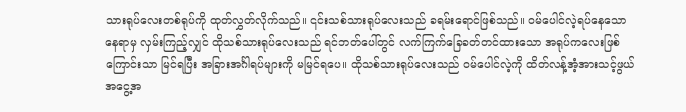သားရုပ်လေးတစ်ရုပ်ကို ထုတ်လွှတ်လိုက်သည်။ ၎င်းသစ်သားရုပ်‌လေးသည် ခရမ်းရောင်ဖြစ်သည်။ ဝမ်ပေါင်လဲ့ရပ်နေသောနေရာမှ လှမ်းကြည့်လျှင် ထိုသစ်သားရုပ်လေးသည် ရင်ဘတ်ပေါ်တွင် လက်ကြက်ခြေခတ်တင်ထားသော အရုပ်ကလေးဖြစ်ကြောင်းသာ မြင်ရပြီး အခြားအင်္ဂါရပ်များကို မမြင်ရပေ။ ထိုသစ်သားရုပ်လေးသည် ဝမ်‌ပေါင်လဲ့ကို ထိတ်လန့်အံ့အားသင့်ဖွယ် အငွေ့အ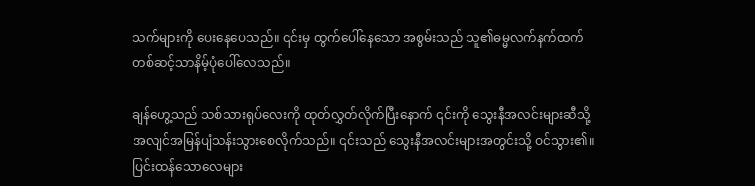သက်များကို ပေးနေပေသည်။ ၎င်းမှ ထွက်ပေါ်နေသော အစွမ်းသည် သူ၏ဓမ္မလက်နက်ထက် တစ်ဆင့်သာနိမ့်ပုံပေါ်လေသည်။

ချန်ဟွေ့သည် သစ်သားရုပ်လေးကို ထုတ်လွှတ်လိုက်ပြီးနောက် ၎င်းကို သွေးနီအလင်းများဆီသို့ အလျင်အမြန်ပျံသန်းသွားစေလိုက်သည်။ ၎င်းသည် သွေးနီအလင်းများအတွင်းသို့ ဝင်သွား၏။ ပြင်းထန်သောလေများ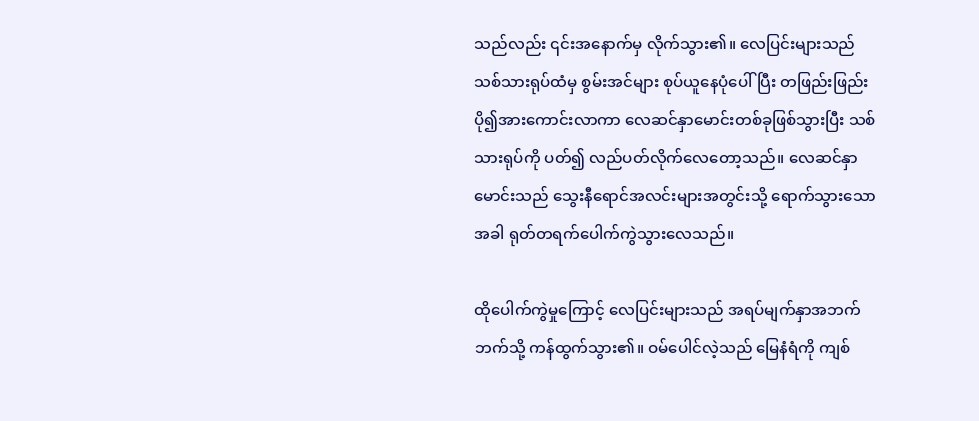သည်လည်း ၎င်းအနောက်မှ လိုက်သွား၏။ လေပြင်းများသည် သစ်သားရုပ်ထံမှ စွမ်းအင်များ စုပ်ယူနေပုံပေါ်ပြီး တဖြည်းဖြည်း ပို၍အားကောင်းလာကာ လေဆင်နှာမောင်းတစ်ခုဖြစ်သွားပြီး သစ်သားရုပ်ကို ပတ်၍ လည်ပတ်လိုက်လေတော့သည်။ လေဆင်နှာမောင်းသည် သွေးနီရောင်အလင်းများအတွင်းသို့ ရောက်သွားသောအခါ ရုတ်တရက်ပေါက်ကွဲသွားလေသည်။

ထိုပေါက်ကွဲမှုကြောင့် လေပြင်းများသည် အရပ်မျက်နှာအဘက်ဘက်သို့ ကန်ထွက်သွား၏။ ဝမ်ပေါင်လဲ့သည် မြေနံရံကို ကျစ်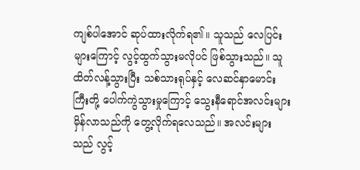ကျစ်ပါအောင် ဆုပ်ထားလိုက်ရ၏။ သူသည် လေပြင်းများကြောင့် လွင့်ထွက်သွားမလိုပင် ဖြစ်သွားသည်။ သူ ထိတ်လန့်သွားပြီး သစ်သားရုပ်နှင့် လေဆင်နှာမောင်းကြီးတို့ ပေါက်ကွဲသွားမှုကြောင့် သွေးနီရောင်အလင်းများ မှိန်လာသည်ကို တွေ့လိုက်ရလေသည်။ အလင်းများသည် လွင့်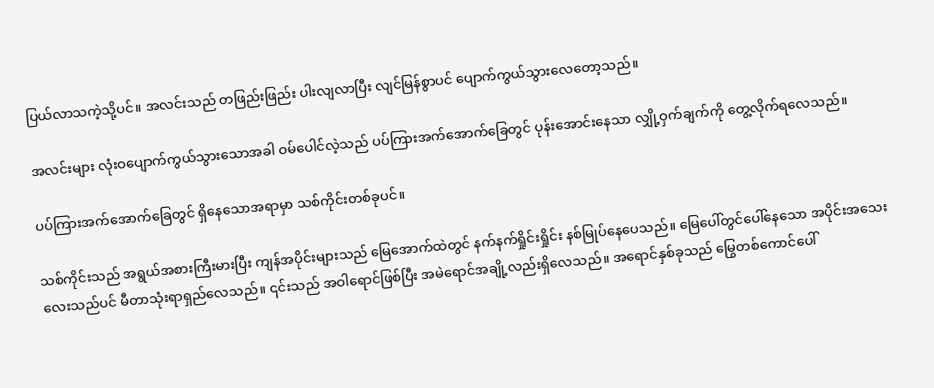ပြယ်လာသကဲ့သို့ပင်။ အလင်းသည် တဖြည်းဖြည်း ပါးလျလာပြီး လျင်မြန်စွာပင် ပျောက်ကွယ်သွားလေတော့သည်။

အလင်းများ လုံးဝပျောက်ကွယ်သွားသောအခါ ဝမ်ပေါင်လဲ့သည် ပပ်ကြားအက်အောက်ခြေတွင် ပုန်းအောင်းနေသာ လျှို့ဝှက်ချက်ကို တွေ့လိုက်ရလေသည်။

ပပ်ကြားအက်အောက်ခြေတွင် ရှိနေသောအရာမှာ သစ်ကိုင်းတစ်ခုပင်။

သစ်ကိုင်းသည် အရွယ်အစားကြီးမားပြီး ကျန်အပိုင်းများသည် မြေအောက်ထဲတွင် နက်နက်ရှိုင်းရှိုင်း နစ်မြုပ်နေပေသည်။ မြေပေါ်တွင်ပေါ်နေသော အပိုင်းအသေးလေးသည်ပင် မီတာသုံးရာရှည်လေသည်။ ၎င်းသည် အဝါရောင်ဖြစ်ပြီး အမဲရောင်အချို့လည်းရှိလေသည်။ အရောင်နှစ်ခုသည် မြွေတစ်ကောင်ပေါ်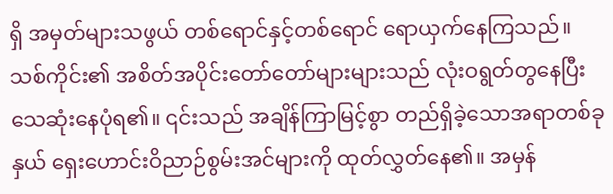ရှိ အမှတ်များသဖွယ် တစ်ရောင်နှင့်တစ်ရောင် ရောယှက်နေကြသည်။ သစ်ကိုင်း၏ အစိတ်အပိုင်းတော်‌တော်များများသည် လုံးဝရွတ်တွနေပြီး သေဆုံးနေပုံရ၏။ ၎င်းသည် အချိန်ကြာမြင့်စွာ တည်ရှိခဲ့သောအရာတစ်ခုနှယ် ရှေးဟောင်းဝိညာဉ်စွမ်းအင်များကို ထုတ်လွှတ်နေ၏။ အမှန်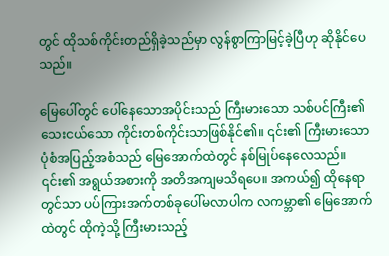တွင် ထိုသစ်ကိုင်းတည်ရှိခဲ့သည်မှာ လွန်စွာကြာမြင့်ခဲ့ပြီဟု ဆိုနိုင်ပေသည်။

မြေ‌ပေါ်တွင် ပေါ်နေသောအပိုင်းသည် ကြီးမားသော သစ်ပင်ကြီး၏ သေးငယ်သော ကိုင်းတစ်ကိုင်းသာဖြစ်နိုင်၏။ ၎င်း၏ ကြီးမားသောပုံစံအပြည့်အစံသည် မြေအောက်ထဲတွင် နစ်မြုပ်နေလေသည်။ ၎င်း၏ အရွယ်အစားကို အတိအကျမသိရပေ။ အကယ်၍ ထိုနေရာတွင်သာ ပပ်ကြားအက်တစ်ခုပေါ်မလာပါက လကမ္ဘာ၏ မြေအောက်ထဲတွင် ထိုကဲ့သို့ ကြီးမားသည့်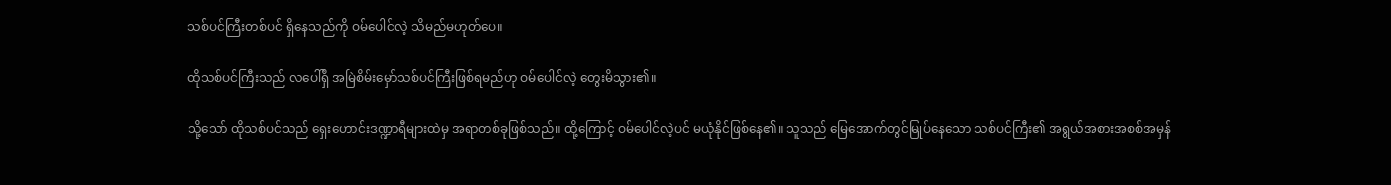သစ်ပင်ကြီးတစ်ပင် ရှိနေသည်ကို ဝမ်ပေါင်လဲ့ သိမည်မဟုတ်ပေ။

ထိုသစ်ပင်ကြီးသည် လ‌ပေါ်ရှိ အမြဲစိမ်းမှော်သစ်ပင်ကြီးဖြစ်ရမည်ဟု ဝမ်ပေါင်လဲ့ တွေးမိသွား၏။

သို့သော် ထိုသစ်ပင်သည် ရှေးဟောင်းဒဏ္ဍာရီများထဲမှ အရာတစ်ခုဖြစ်သည်။ ထို့ကြောင့် ဝမ်ပေါင်လဲ့ပင် မယုံနိုင်ဖြစ်နေ၏။ သူသည် မြေအောက်တွင်မြုပ်နေသော သစ်ပင်ကြီး၏ အရွယ်အစားအစစ်အမှန်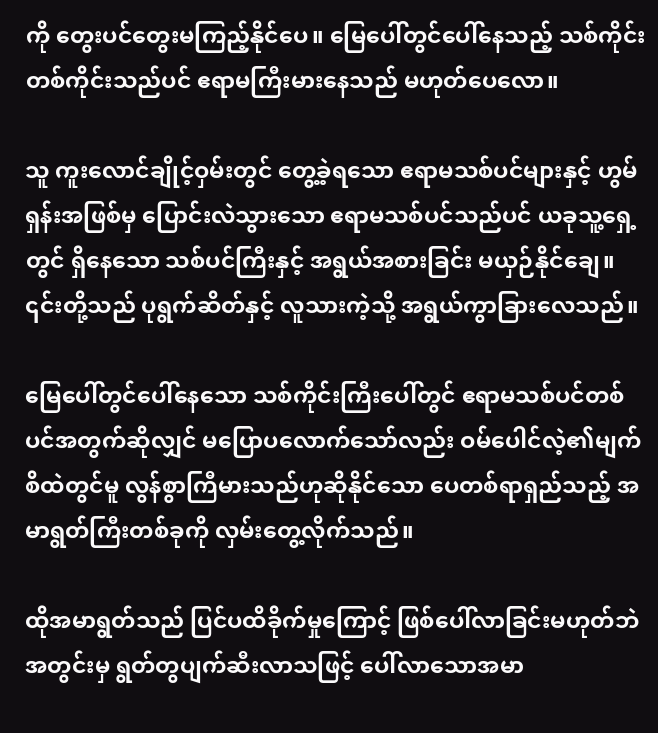ကို တွေးပင်တွေးမကြည့်နိုင်ပေ။ မြေပေါ်တွင်ပေါ်နေသည့် သစ်ကိုင်းတစ်ကိုင်းသည်ပင် ဧရာမကြီးမားနေသည် မဟုတ်ပေလော။

သူ ကူးလောင်ချိုင့်ဝှမ်းတွင် တွေ့ခဲ့ရသော ဧရာမသစ်ပင်များနှင့် ဟွမ်ရှန်းအဖြစ်မှ ပြောင်းလဲသွားသော ဧရာမသစ်ပင်သည်ပင် ယခုသူ့ရှေ့တွင် ရှိနေသော သစ်ပင်ကြီးနှင့် အရွယ်အစားခြင်း မယှဉ်နိုင်ချေ။ ၎င်းတို့သည် ပုရွက်ဆိတ်နှင့် လူသားကဲ့သို့ အရွယ်ကွာခြားလေသည်။

မြေပေါ်တွင်ပေါ်နေသော သစ်ကိုင်းကြီးပေါ်တွင် ဧရာမသစ်ပင်တစ်ပင်အတွက်ဆိုလျှင် မပြောပလောက်သော်လည်း ဝမ်‌ပေါင်လဲ့၏မျက်စိထဲတွင်မူ လွန်စွာကြီမားသည်ဟုဆိုနိုင်သော ပေတစ်ရာရှည်သည့် အမာရွတ်ကြီးတစ်ခုကို လှမ်းတွေ့လိုက်သည်။

ထိုအမာရွတ်သည် ပြင်ပထိခိုက်မှုကြောင့် ဖြစ်ပေါ်လာခြင်းမဟုတ်ဘဲ အတွင်းမှ ရွတ်တွပျက်ဆီးလာသဖြင့် ပေါ်လာသောအမာ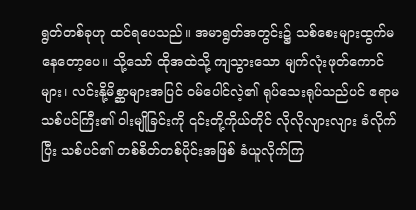ရွတ်တစ်ခုဟု ထင်ရပေသည်။ အမာရွတ်အတွင်း၌ သစ်စေးများထွက်မနေတော့ပေ။ သို့သော် ထိုအထဲသို့ ကျသွားသော မျက်လုံးဖုတ်ကောင်များ၊ လင်းနို့မိစ္ဆာများအပြင် ဝမ်‌ပေါင်လဲ့၏ ရုပ်သေးရုပ်သည်ပင် ဧရာမသစ်ပင်ကြီး၏ ဝါးမျိုခြင်းကို ၎င်းတို့ကိုယ်တိုင် လိုလိုလျားလျား ခံလိုက်ပြီး သစ်ပင်၏ တစ်စိတ်တစ်ပိုင်းအဖြစ် ခံယူလိုက်ကြ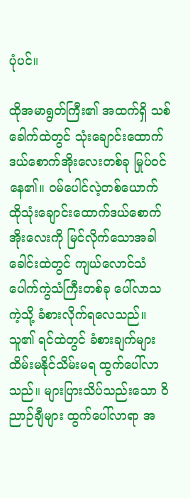ပုံပင်။

ထိုအမာရွတ်ကြီး၏ အထက်ရှိ သစ်ခေါက်ထဲတွင် သုံးချောင်းထောက်ဒယ်စောက်အိုးလေးတစ်ခု မြုပ်ဝင်နေ၏။ ဝမ်ပေါင်လဲ့တစ်ယောက် ထိုသုံးချောင်းထောက်ဒယ်စောက်အိုးလေးကို မြင်လိုက်သောအခါ ခေါင်းထဲတွင် ကျယ်လောင်သံပေါက်ကွဲသံကြီးတစ်ခု ပေါ်လာသကဲ့သို့ ခံစားလိုက်ရလေသည်။ သူ၏ ရင်ထဲတွင် ခံစားချက်များ ထိမ်းမနိုင်သိမ်းမရ ထွက်ပေါ်လာသည်။ များပြားသိပ်သည်းသော ဝိညာဉ်ချီများ ထွက်ပေါ်လာရာ အ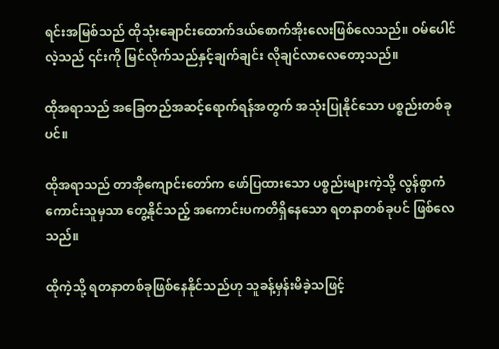ရင်းအမြစ်သည် ထိုသုံးချောင်းထောက်ဒယ်စောက်အိုးလေးဖြစ်လေသည်။ ဝမ်ပေါင်လဲ့သည် ၎င်းကို မြင်လိုက်သည်နှင့်ချက်ချင်း လိုချင်လာလေတော့သည်။

ထိုအရာသည် အခြေတည်အဆင့်ရောက်ရန်အတွက် အသုံးပြုနိုင်သော ပစ္စည်းတစ်ခုပင်။

ထိုအရာသည် တာအိုကျောင်းတော်က ဖော်ပြထားသော ပစ္စည်းများကဲ့သို့ လွန်စွာကံကောင်းသူမှသာ တွေ့နိုင်သည့် အကောင်းပကတိရှိနေသော ရတနာတစ်ခုပင် ဖြစ်လေသည်။

ထိုကဲ့သို့ ရတနာတစ်ခုဖြစ်နေနိုင်သည်ဟု သူခန့်မှန်းမိခဲ့သဖြင့်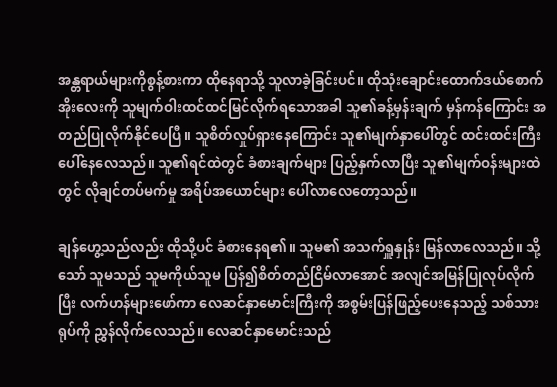အန္တရာယ်များကိုစွန့်စားကာ ထိုနေရာသို့ သူလာခဲ့ခြင်းပင်။ ထိုသုံးချောင်းထောက်ဒယ်စောက်အိုးလေးကို သူမျက်ဝါးထင်ထင်မြင်လိုက်ရသောအခါ သူ၏ခန့်မှန်းချက် မှန်ကန်ကြောင်း အတည်ပြုလိုက်နိုင်ပေပြီ။ သူစိတ်လှုပ်ရှားနေကြောင်း သူ၏မျက်နှာပေါ်တွင် ထင်းထင်းကြီးပေါ်နေလေသည်။ သူ၏ရင်ထဲတွင် ခံစားချက်များ ပြည့်နှက်လာပြီး သူ၏မျက်ဝန်းများထဲတွင် လိုချင်တပ်မက်မှု အရိပ်အယောင်များ ပေါ်လာလေ‌တော့သည်။

ချန်ဟွေ့သည်လည်း ထိုသို့ပင် ခံစားနေရ၏။ သူမ၏ အသက်ရှူနှုန်း မြန်လာလေသည်။ သို့သော် သူမသည် သူမကိုယ်သူမ ပြန်၍စိတ်တည်ငြိမ်လာအောင် အလျင်အမြန်ပြုလုပ်လိုက်ပြီး လက်ဟန်များဖော်ကာ လေဆင်နှာမောင်းကြီးကို အစွမ်းပြန်ဖြည့်ပေးနေသည့် သစ်သားရုပ်ကို ညွှန်လိုက်လေသည်။ လေဆင်နှာမောင်းသည်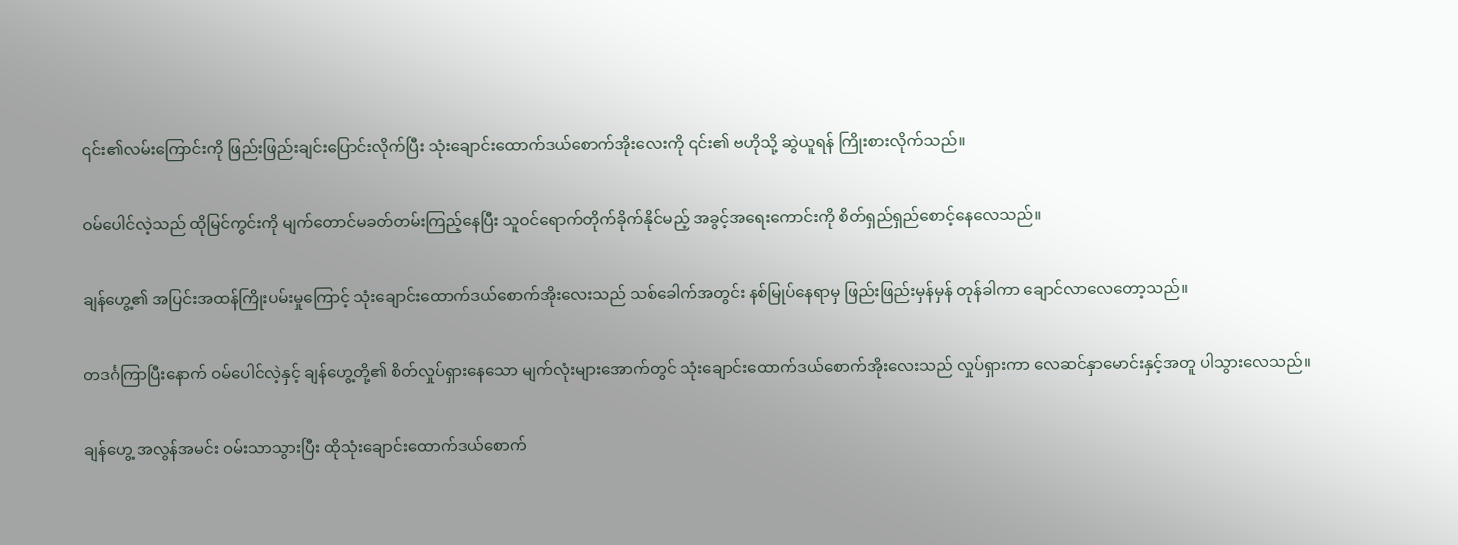၎င်း၏လမ်းကြောင်းကို ဖြည်းဖြည်းချင်းပြောင်းလိုက်ပြီး သုံးချောင်းထောက်ဒယ်စောက်အိုးလေးကို ၎င်း၏ ဗဟိုသို့ ဆွဲယူရန် ကြိုးစားလိုက်သည်။

ဝမ်ပေါင်လဲ့သည် ထိုမြင်ကွင်းကို မျက်တောင်မခတ်တမ်းကြည့်နေပြီး သူဝင်ရောက်တိုက်ခိုက်နိုင်မည့် အခွင့်အရေးကောင်းကို စိတ်ရှည်ရှည်စောင့်နေလေသည်။

ချန်ဟွေ့၏ အပြင်းအထန်ကြိုးပမ်းမှုကြောင့် သုံးချောင်းထောက်ဒယ်စောက်အိုးလေးသည် သစ်ခေါက်အတွင်း နစ်မြုပ်နေရာမှ ဖြည်းဖြည်းမှန်မှန် တုန်ခါကာ ချောင်လာလေတော့သည်။

တဒင်္ဂကြာပြီးနောက် ဝမ်ပေါင်လဲ့နှင့် ချန်ဟွေ့တို့၏ စိတ်လှုပ်ရှားနေသော မျက်လုံးများအောက်တွင် သုံးချောင်းထောက်ဒယ်စောက်အိုးလေးသည် လှုပ်ရှားကာ လေဆင်နှာမောင်းနှင့်အတူ ပါသွားလေသည်။

ချန်ဟွေ့ အလွန်အမင်း ဝမ်းသာသွားပြီး ထိုသုံးချောင်းထောက်ဒယ်စောက်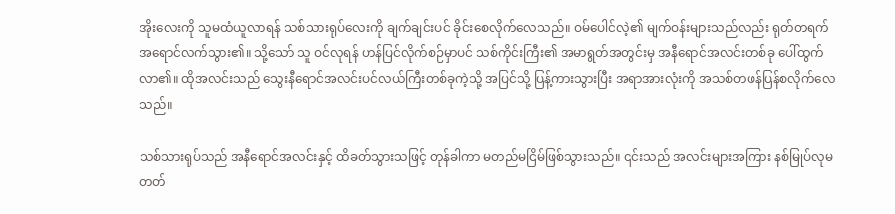အိုးလေးကို သူမထံယူလာရန် သစ်သားရုပ်လေးကို ချက်ချင်းပင် ခိုင်းစေလိုက်လေသည်။ ဝမ်ပေါင်လဲ့၏ မျက်ဝန်းများသည်လည်း ရုတ်တရက် အ‌ရောင်လက်သွား၏။ သို့သော် သူ ဝင်လုရန် ဟန်ပြင်လိုက်စဉ်မှာပင် သစ်ကိုင်းကြီး၏ အမာရွတ်အတွင်းမှ အနီရောင်အလင်းတစ်ခု ပေါ်ထွက်လာ၏။ ထိုအလင်းသည် သွေးနီရောင်အလင်းပင်လယ်ကြီးတစ်ခုကဲ့သို့ အပြင်သို့ ပြန့်ကားသွားပြီး အရာအားလုံးကို အသစ်တဖန်ပြန်စလိုက်လေသည်။

သစ်သားရုပ်သည် အနီရောင်အလင်းနှင့် ထိခတ်သွားသဖြင့် တုန်ခါကာ မတည်မငြိမ်ဖြစ်သွားသည်။ ၎င်းသည် အလင်းများအကြား နစ်မြုပ်လုမတတ်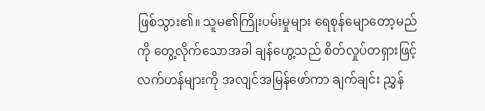ဖြစ်သွား၏။ သူမ၏ကြိုးပမ်းမှုများ ရေစုန်မျောတော့မည်ကို တွေ့လိုက်သောအခါ ချန်ဟွေ့သည် စိတ်လှုပ်တရှားဖြင့် လက်ဟန်များကို အလျင်အမြန်ဖော်ကာ ချက်ချင်း ညွှန်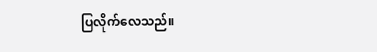ပြလိုက်လေသည်။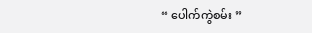“ ပေါက်ကွဲစမ်း ”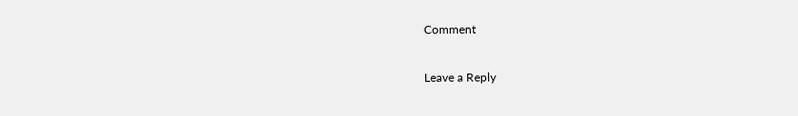Comment

Leave a Reply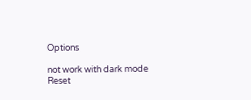Options

not work with dark mode
Reset